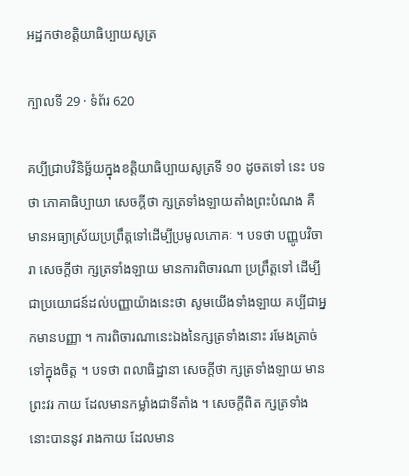អដ្ឋកថាខត្តិយាធិប្បាយសូត្រ

ក្បាលទី 29 · ទំព័រ 620

គប្បីជ្រាបវិនិច្ឆ័យក្នុងខត្តិយាធិប្បាយសូត្រទី ១០ ដូចតទៅ នេះ បទថា ភោគាធិប្បាយា សេចក្តីថា ក្សត្រទាំងឡាយតាំងព្រះបំណង គឺមានអធ្យាស្រ័យប្រព្រឹត្តទៅដើម្បីប្រមូលភោគៈ ។ បទថា បញ្ញូបវិចារា សេចក្តីថា ក្សត្រទាំងឡាយ មានការពិចារណា ប្រព្រឹត្តទៅ ដើម្បីជាប្រយោជន៍ដល់បញ្ញាយ៉ាងនេះថា សូមយើងទាំងឡាយ គប្បីជាអ្នកមានបញ្ញា ។ ការពិចារណានេះឯងនៃក្សត្រទាំងនោះ រមែងត្រាច់ ទៅក្នុងចិត្ត ។ បទថា ពលាធិដ្ឋានា សេចក្តីថា ក្សត្រទាំងឡាយ មានព្រះវរ កាយ ដែលមានកម្លាំងជាទីតាំង ។ សេចក្តីពិត ក្សត្រទាំងនោះបាននូវ រាងកាយ ដែលមាន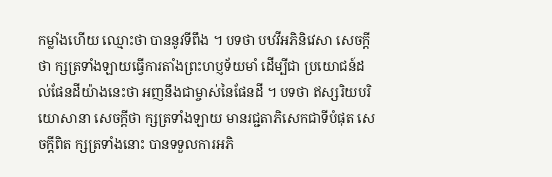កម្លាំងហើយ ឈ្មោះថា បាននូវទីពឹង ។ បទថា បឋវីអភិនិវេសា សេចក្តីថា ក្សត្រទាំងឡាយធ្វើការតាំងព្រះហប្ញទ័យមាំ ដើម្បីជា ប្រយោជន៍ដល់ផែនដីយ៉ាងនេះថា អញនឹងជាម្ចាស់នៃផែនដី ។ បទថា ឥស្សរិយបរិយោសានា សេចក្តីថា ក្សត្រទាំងឡាយ មានរជ្ជតាភិសេកជាទីបំផុត សេចក្តីពិត ក្សត្រទាំងនោះ បានទទួលការអភិ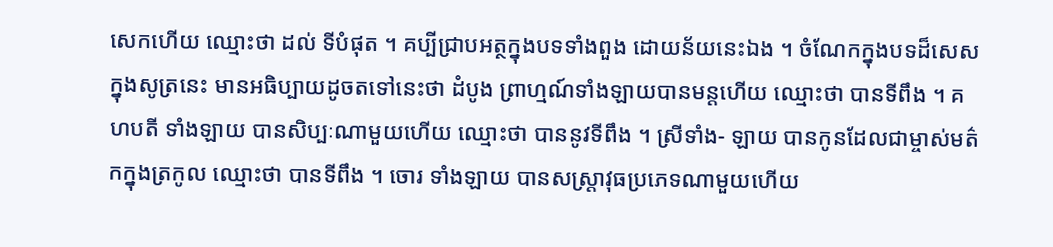សេកហើយ ឈ្មោះថា ដល់ ទីបំផុត ។ គប្បីជ្រាបអត្ថក្នុងបទទាំងពួង ដោយន័យនេះឯង ។ ចំណែកក្នុងបទដ៏សេស ក្នុងសូត្រនេះ មានអធិប្បាយដូចតទៅនេះថា ដំបូង ព្រាហ្មណ៍ទាំងឡាយបានមន្តហើយ ឈ្មោះថា បានទីពឹង ។ គហបតី ទាំងឡាយ បានសិប្បៈណាមួយហើយ ឈ្មោះថា បាននូវទីពឹង ។ ស្រីទាំង- ឡាយ បានកូនដែលជាម្ចាស់មត៌កក្នុងត្រកូល ឈ្មោះថា បានទីពឹង ។ ចោរ ទាំងឡាយ បានសស្រ្តាវុធប្រភេទណាមួយហើយ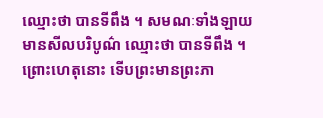ឈ្មោះថា បានទីពឹង ។ សមណៈទាំងឡាយមានសីលបរិបូណ៌ ឈ្មោះថា បានទីពឹង ។ ព្រោះហេតុនោះ ទើបព្រះមានព្រះភា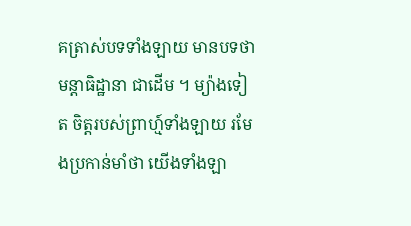គត្រាស់បទទាំងឡាយ មានបទថា មន្តាធិដ្ឋានា ជាដើម ។ ម្យ៉ាងទៀត ចិត្តរបស់ព្រាហ្ម៍ទាំងឡាយ រមែងប្រកាន់មាំថា យើងទាំងឡា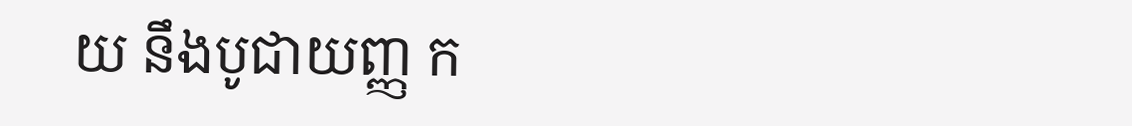យ នឹងបូជាយញ្ញ ក